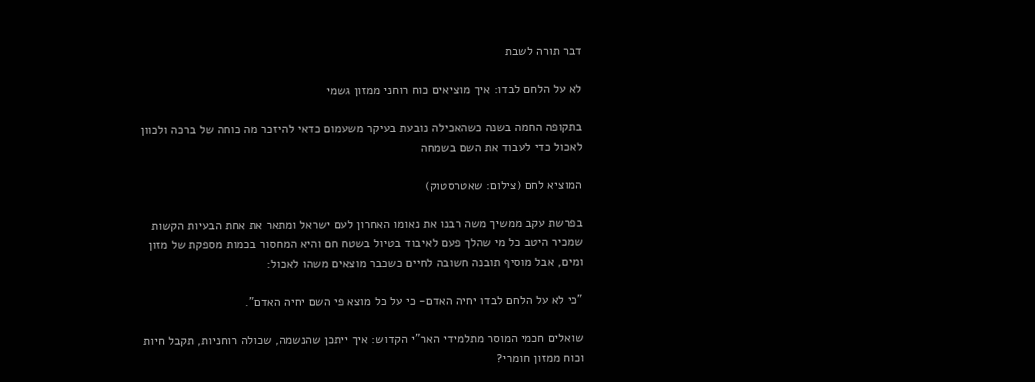דבר תורה לשבת

לא על הלחם לבדו: איך מוציאים כוח רוחני ממזון גשמי

בתקופה החמה בשנה כשהאכילה נובעת בעיקר משעמום כדאי להיזכר מה כוחה של ברכה ולכוון לאכול כדי לעבוד את השם בשמחה

המוציא לחם (צילום: שאטרסטוק)

בפרשת עקב ממשיך משה רבנו את נאומו האחרון לעם ישראל ומתאר את אחת הבעיות הקשות שמכיר היטב כל מי שהלך פעם לאיבוד בטיול בשטח חם והיא המחסור בכמות מספקת של מזון ומים, אבל מוסיף תובנה חשובה לחיים כשכבר מוצאים משהו לאכול:

"כי לא על הלחם לבדו יחיה האדם- כי על כל מוצא פי השם יחיה האדם".

שואלים חכמי המוסר מתלמידי האר"י הקדוש: איך ייתכן שהנשמה, שכולה רוחניות, תקבל חיות וכוח ממזון חומרי?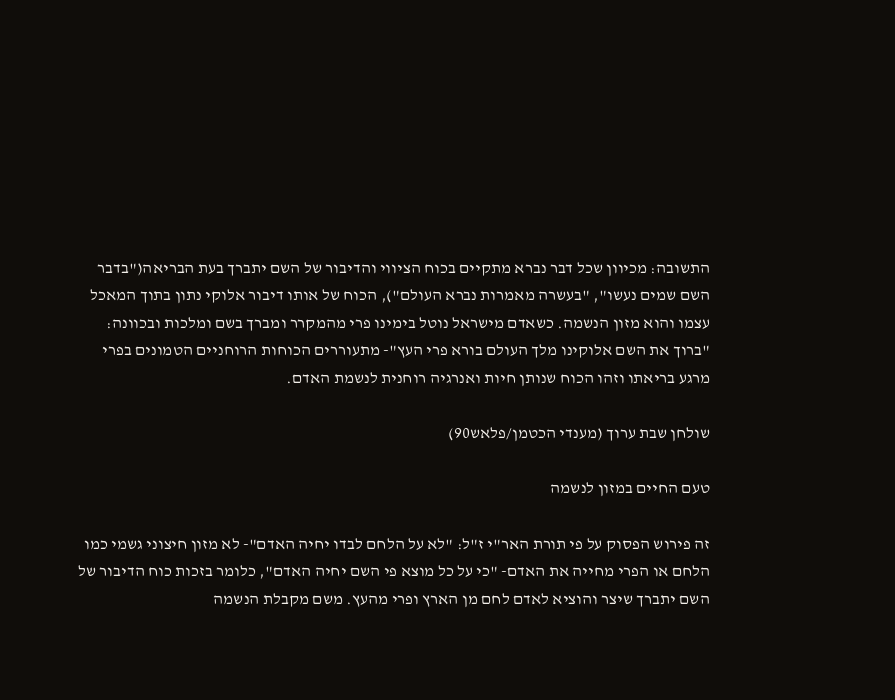התשובה: מכיוון שכל דבר נברא מתקיים בכוח הציווי והדיבור של השם יתברך בעת הבריאה("בדבר השם שמים נעשו", "בעשרה מאמרות נברא העולם"), הכוח של אותו דיבור אלוקי נתון בתוך המאכל עצמו והוא מזון הנשמה. כשאדם מישראל נוטל בימינו פרי מהמקרר ומברך בשם ומלכות ובכוונה: "ברוך את השם אלוקינו מלך העולם בורא פרי העץ"- מתעוררים הכוחות הרוחניים הטמונים בפרי מרגע בריאתו וזהו הכוח שנותן חיות ואנרגיה רוחנית לנשמת האדם.

שולחן שבת ערוך (מענדי הכטמן/פלאש90)

טעם החיים במזון לנשמה

זה פירוש הפסוק על פי תורת האר"י ז"ל: "לא על הלחם לבדו יחיה האדם"- לא מזון חיצוני גשמי כמו הלחם או הפרי מחייה את האדם- "כי על כל מוצא פי השם יחיה האדם", כלומר בזכות כוח הדיבור של השם יתברך שיצר והוציא לאדם לחם מן הארץ ופרי מהעץ. משם מקבלת הנשמה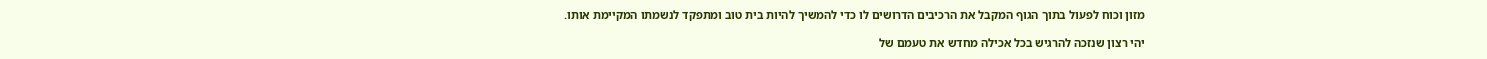מזון וכוח לפעול בתוך הגוף המקבל את הרכיבים הדרושים לו כדי להמשיך להיות בית טוב ומתפקד לנשמתו המקיימת אותו.

יהי רצון שנזכה להרגיש בכל אכילה מחדש את טעמם של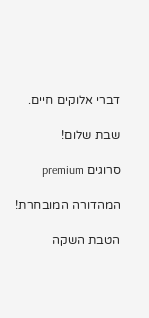דברי אלוקים חיים.

שבת שלום!

סרוגים premium

המהדורה המובחרת!

הטבת השקה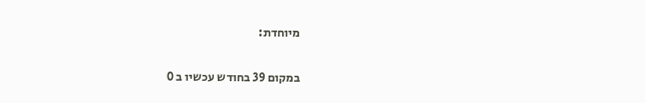מיוחדת:

במקום 39 בחודש עכשיו ב 0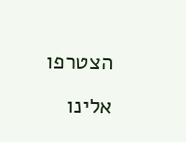הצטרפו אלינו